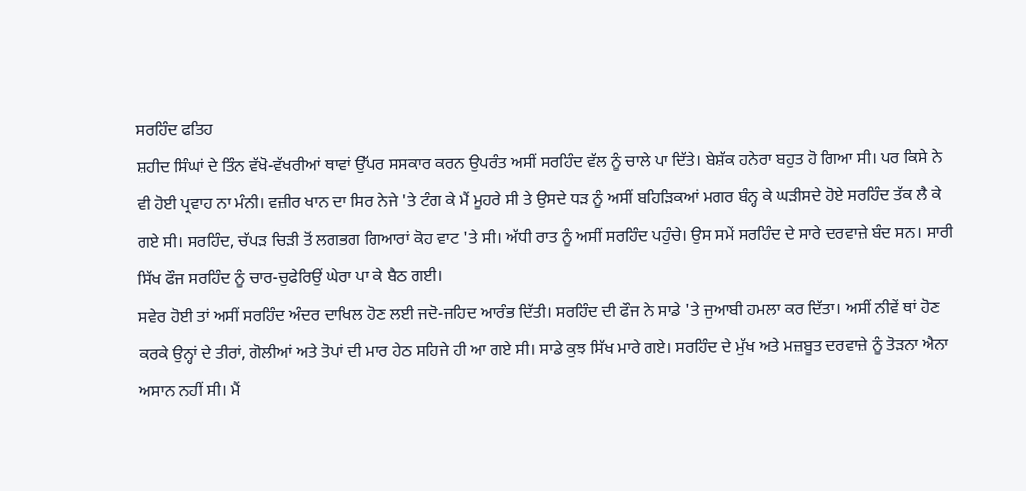ਸਰਹਿੰਦ ਫਤਿਹ
ਸ਼ਹੀਦ ਸਿੰਘਾਂ ਦੇ ਤਿੰਨ ਵੱਖੋ-ਵੱਖਰੀਆਂ ਥਾਵਾਂ ਉੱਪਰ ਸਸਕਾਰ ਕਰਨ ਉਪਰੰਤ ਅਸੀਂ ਸਰਹਿੰਦ ਵੱਲ ਨੂੰ ਚਾਲੇ ਪਾ ਦਿੱਤੇ। ਬੇਸ਼ੱਕ ਹਨੇਰਾ ਬਹੁਤ ਹੋ ਗਿਆ ਸੀ। ਪਰ ਕਿਸੇ ਨੇ ਵੀ ਹੋਈ ਪ੍ਰਵਾਹ ਨਾ ਮੰਨੀ। ਵਜ਼ੀਰ ਖਾਨ ਦਾ ਸਿਰ ਨੇਜੇ 'ਤੇ ਟੰਗ ਕੇ ਮੈਂ ਮੂਹਰੇ ਸੀ ਤੇ ਉਸਦੇ ਧੜ ਨੂੰ ਅਸੀਂ ਬਹਿੜਿਕਆਂ ਮਗਰ ਬੰਨ੍ਹ ਕੇ ਘੜੀਸਦੇ ਹੋਏ ਸਰਹਿੰਦ ਤੱਕ ਲੈ ਕੇ ਗਏ ਸੀ। ਸਰਹਿੰਦ, ਚੱਪੜ ਚਿੜੀ ਤੋਂ ਲਗਭਗ ਗਿਆਰਾਂ ਕੋਹ ਵਾਟ 'ਤੇ ਸੀ। ਅੱਧੀ ਰਾਤ ਨੂੰ ਅਸੀਂ ਸਰਹਿੰਦ ਪਹੁੰਚੇ। ਉਸ ਸਮੇਂ ਸਰਹਿੰਦ ਦੇ ਸਾਰੇ ਦਰਵਾਜ਼ੇ ਬੰਦ ਸਨ। ਸਾਰੀ ਸਿੱਖ ਫੌਜ ਸਰਹਿੰਦ ਨੂੰ ਚਾਰ-ਚੁਫੇਰਿਉਂ ਘੇਰਾ ਪਾ ਕੇ ਬੈਠ ਗਈ।
ਸਵੇਰ ਹੋਈ ਤਾਂ ਅਸੀਂ ਸਰਹਿੰਦ ਅੰਦਰ ਦਾਖਿਲ ਹੋਣ ਲਈ ਜਦੋ-ਜਹਿਦ ਆਰੰਭ ਦਿੱਤੀ। ਸਰਹਿੰਦ ਦੀ ਫੌਜ ਨੇ ਸਾਡੇ 'ਤੇ ਜੁਆਬੀ ਹਮਲਾ ਕਰ ਦਿੱਤਾ। ਅਸੀਂ ਨੀਵੇਂ ਥਾਂ ਹੋਣ ਕਰਕੇ ਉਨ੍ਹਾਂ ਦੇ ਤੀਰਾਂ, ਗੋਲੀਆਂ ਅਤੇ ਤੋਪਾਂ ਦੀ ਮਾਰ ਹੇਠ ਸਹਿਜੇ ਹੀ ਆ ਗਏ ਸੀ। ਸਾਡੇ ਕੁਝ ਸਿੱਖ ਮਾਰੇ ਗਏ। ਸਰਹਿੰਦ ਦੇ ਮੁੱਖ ਅਤੇ ਮਜ਼ਬੂਤ ਦਰਵਾਜ਼ੇ ਨੂੰ ਤੋੜਨਾ ਐਨਾ ਅਸਾਨ ਨਹੀਂ ਸੀ। ਮੈਂ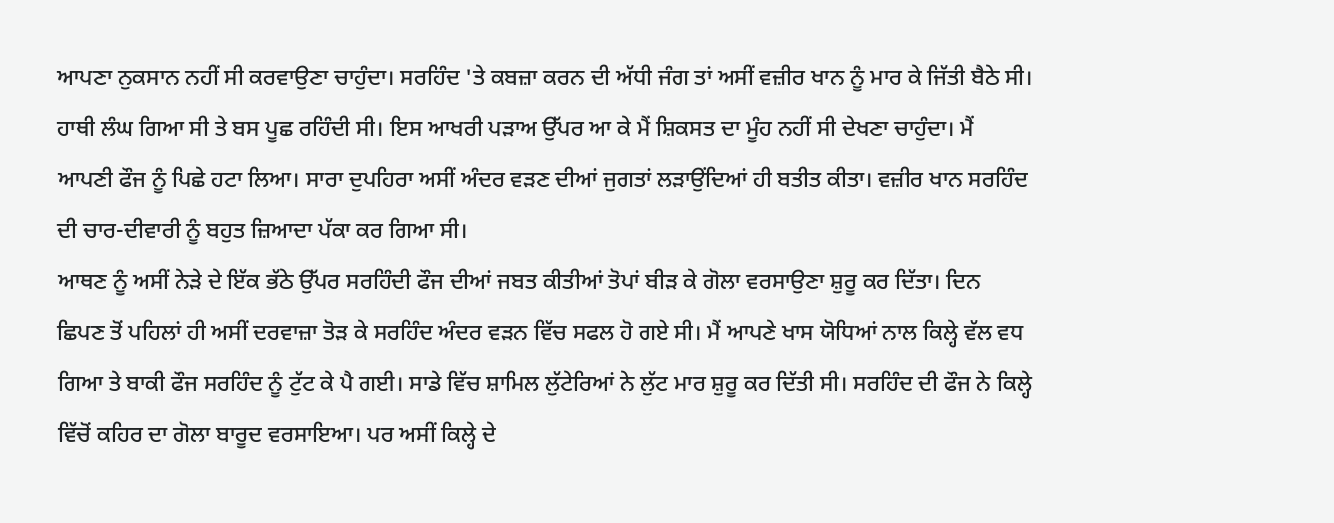ਆਪਣਾ ਨੁਕਸਾਨ ਨਹੀਂ ਸੀ ਕਰਵਾਉਣਾ ਚਾਹੁੰਦਾ। ਸਰਹਿੰਦ 'ਤੇ ਕਬਜ਼ਾ ਕਰਨ ਦੀ ਅੱਧੀ ਜੰਗ ਤਾਂ ਅਸੀਂ ਵਜ਼ੀਰ ਖਾਨ ਨੂੰ ਮਾਰ ਕੇ ਜਿੱਤੀ ਬੈਠੇ ਸੀ। ਹਾਥੀ ਲੰਘ ਗਿਆ ਸੀ ਤੇ ਬਸ ਪੂਛ ਰਹਿੰਦੀ ਸੀ। ਇਸ ਆਖਰੀ ਪੜਾਅ ਉੱਪਰ ਆ ਕੇ ਮੈਂ ਸ਼ਿਕਸਤ ਦਾ ਮੂੰਹ ਨਹੀਂ ਸੀ ਦੇਖਣਾ ਚਾਹੁੰਦਾ। ਮੈਂ ਆਪਣੀ ਫੌਜ ਨੂੰ ਪਿਛੇ ਹਟਾ ਲਿਆ। ਸਾਰਾ ਦੁਪਹਿਰਾ ਅਸੀਂ ਅੰਦਰ ਵੜਣ ਦੀਆਂ ਜੁਗਤਾਂ ਲੜਾਉਂਦਿਆਂ ਹੀ ਬਤੀਤ ਕੀਤਾ। ਵਜ਼ੀਰ ਖਾਨ ਸਰਹਿੰਦ ਦੀ ਚਾਰ-ਦੀਵਾਰੀ ਨੂੰ ਬਹੁਤ ਜ਼ਿਆਦਾ ਪੱਕਾ ਕਰ ਗਿਆ ਸੀ।
ਆਥਣ ਨੂੰ ਅਸੀਂ ਨੇੜੇ ਦੇ ਇੱਕ ਭੱਠੇ ਉੱਪਰ ਸਰਹਿੰਦੀ ਫੌਜ ਦੀਆਂ ਜਬਤ ਕੀਤੀਆਂ ਤੋਪਾਂ ਬੀੜ ਕੇ ਗੋਲਾ ਵਰਸਾਉਣਾ ਸ਼ੁਰੂ ਕਰ ਦਿੱਤਾ। ਦਿਨ ਛਿਪਣ ਤੋਂ ਪਹਿਲਾਂ ਹੀ ਅਸੀਂ ਦਰਵਾਜ਼ਾ ਤੋੜ ਕੇ ਸਰਹਿੰਦ ਅੰਦਰ ਵੜਨ ਵਿੱਚ ਸਫਲ ਹੋ ਗਏ ਸੀ। ਮੈਂ ਆਪਣੇ ਖਾਸ ਯੋਧਿਆਂ ਨਾਲ ਕਿਲ੍ਹੇ ਵੱਲ ਵਧ ਗਿਆ ਤੇ ਬਾਕੀ ਫੌਜ ਸਰਹਿੰਦ ਨੂੰ ਟੁੱਟ ਕੇ ਪੈ ਗਈ। ਸਾਡੇ ਵਿੱਚ ਸ਼ਾਮਿਲ ਲੁੱਟੇਰਿਆਂ ਨੇ ਲੁੱਟ ਮਾਰ ਸ਼ੁਰੂ ਕਰ ਦਿੱਤੀ ਸੀ। ਸਰਹਿੰਦ ਦੀ ਫੌਜ ਨੇ ਕਿਲ੍ਹੇ ਵਿੱਚੋਂ ਕਹਿਰ ਦਾ ਗੋਲਾ ਬਾਰੂਦ ਵਰਸਾਇਆ। ਪਰ ਅਸੀਂ ਕਿਲ੍ਹੇ ਦੇ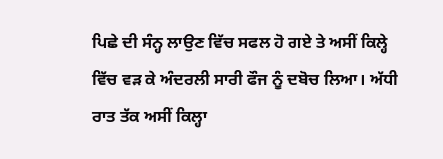ਪਿਛੇ ਦੀ ਸੰਨ੍ਹ ਲਾਉਣ ਵਿੱਚ ਸਫਲ ਹੋ ਗਏ ਤੇ ਅਸੀਂ ਕਿਲ੍ਹੇ ਵਿੱਚ ਵੜ ਕੇ ਅੰਦਰਲੀ ਸਾਰੀ ਫੌਜ ਨੂੰ ਦਬੋਚ ਲਿਆ। ਅੱਧੀ ਰਾਤ ਤੱਕ ਅਸੀਂ ਕਿਲ੍ਹਾ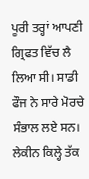ਪੂਰੀ ਤਰ੍ਹਾਂ ਆਪਣੀ ਗ੍ਰਿਫਤ ਵਿੱਚ ਲੈ ਲਿਆ ਸੀ। ਸਾਡੀ ਫੌਜ ਨੇ ਸਾਰੇ ਮੋਰਚੇ ਸੰਭਾਲ ਲਏ ਸਨ। ਲੇਕੀਨ ਕਿਲ੍ਹੇ ਤੱਕ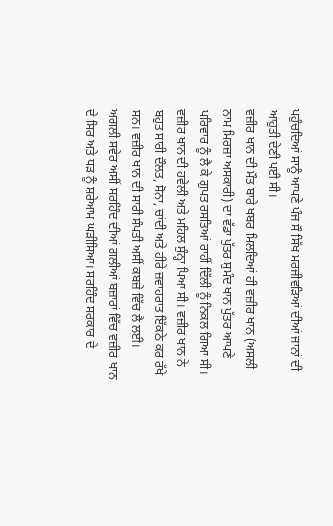ਪਹੁੰਚਦਿਆਂ ਸਾਨੂੰ ਆਪਣੇ ਪੰਜ ਸੌ ਸਿੱਖ ਮਰਜੀਵੜਿਆਂ ਦੀਆਂ ਜਾਨਾਂ ਦੀ ਆਹੁਤੀ ਦੇਣੀ ਪਈ ਸੀ।
ਵਜ਼ੀਰ ਖਾਨ ਦੀ ਮੌਤ ਬਾਰੇ ਖਬਰ ਮਿਲਦਿਆਂ ਹੀ ਵਜ਼ੀਰ ਖਾਨ (ਅਸਲੀ ਨਾਮ ਮਿਰਜ਼ਾ ਅਸਕਾਰੀ) ਦਾ ਵੱਡਾ ਪੁੱਤਰ ਸੁਮੰਦ ਖਾਨ ਪੁੱਤਰ ਆਪਣੇ ਪਰਿਵਾਰ ਨੂੰ ਲੈ ਕੇ ਗੁਪਤ ਰਸਤਿਆਂ ਰਾਹੀਂ ਦਿੱਲੀ ਨੂੰ ਨਿਕਲ ਗਿਆ ਸੀ। ਵਜ਼ੀਰ ਖਾਨ ਦੀ ਹਵੇਲੀ ਅਤੇ ਮਹਿਲ ਸੁੰਨ੍ਹਾ ਪਿਆ ਸੀ। ਵਜ਼ੀਰ ਖਾਨ ਨੇ ਬਹੁਤ ਸਾਰੀ ਦੌਲਤ, ਸੋਨਾ, ਚਾਂਦੀ ਅਤੇ ਹੀਰੇ ਜ਼ਵਾਹਰਾਤ ਇੱਕਠੇ ਕਰ ਰੱਖੇ ਸਨ। ਵਜ਼ੀਰ ਖਾਨ ਦੀ ਸਾਰੀ ਸੰਪਤੀ ਅਸੀਂ ਕਬਜ਼ੇ ਵਿੱਚ ਲੈ ਲਈ।
ਅਗਲੀ ਸਵੇਰ ਅਸੀਂ ਸਰਹਿੰਦ ਦੀਆਂ ਗਲੀਆਂ ਬਜ਼ਾਰਾਂ ਵਿੱਚ ਵਜ਼ੀਰ ਖਾਨ ਦੇ ਸਿਰ ਅਤੇ ਧੜ ਨੂੰ ਸ਼ਰੇਆਮ ਘੜੀਸਿਆ। ਸਰਹਿੰਦ ਸਰਕਾਰ ਦੇ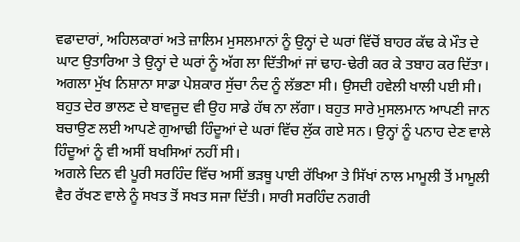ਵਫਾਦਾਰਾਂ, ਅਹਿਲਕਾਰਾਂ ਅਤੇ ਜ਼ਾਲਿਮ ਮੁਸਲਮਾਨਾਂ ਨੂੰ ਉਨ੍ਹਾਂ ਦੇ ਘਰਾਂ ਵਿੱਚੋਂ ਬਾਹਰ ਕੱਢ ਕੇ ਮੌਤ ਦੇ ਘਾਟ ਉਤਾਰਿਆ ਤੇ ਉਨ੍ਹਾਂ ਦੇ ਘਰਾਂ ਨੂੰ ਅੱਗ ਲਾ ਦਿੱਤੀਆਂ ਜਾਂ ਢਾਹ-ਢੇਰੀ ਕਰ ਕੇ ਤਬਾਹ ਕਰ ਦਿੱਤਾ।
ਅਗਲਾ ਮੁੱਖ ਨਿਸ਼ਾਨਾ ਸਾਡਾ ਪੇਸ਼ਕਾਰ ਸੁੱਚਾ ਨੰਦ ਨੂੰ ਲੱਭਣਾ ਸੀ। ਉਸਦੀ ਹਵੇਲੀ ਖਾਲੀ ਪਈ ਸੀ। ਬਹੁਤ ਦੇਰ ਭਾਲਣ ਦੇ ਬਾਵਜੂਦ ਵੀ ਉਹ ਸਾਡੇ ਹੱਥ ਨਾ ਲੱਗਾ। ਬਹੁਤ ਸਾਰੇ ਮੁਸਲਮਾਨ ਆਪਣੀ ਜਾਨ ਬਚਾਉਣ ਲਈ ਆਪਣੇ ਗੁਆਢੀ ਹਿੰਦੂਆਂ ਦੇ ਘਰਾਂ ਵਿੱਚ ਲੁੱਕ ਗਏ ਸਨ। ਉਨ੍ਹਾਂ ਨੂੰ ਪਨਾਹ ਦੇਣ ਵਾਲੇ ਹਿੰਦੂਆਂ ਨੂੰ ਵੀ ਅਸੀਂ ਬਖਸਿਆਂ ਨਹੀਂ ਸੀ।
ਅਗਲੇ ਦਿਨ ਵੀ ਪੂਰੀ ਸਰਹਿੰਦ ਵਿੱਚ ਅਸੀਂ ਭੜਥੂ ਪਾਈ ਰੱਖਿਆ ਤੇ ਸਿੱਖਾਂ ਨਾਲ ਮਾਮੂਲੀ ਤੋਂ ਮਾਮੂਲੀ ਵੈਰ ਰੱਖਣ ਵਾਲੇ ਨੂੰ ਸਖਤ ਤੋਂ ਸਖਤ ਸਜਾ ਦਿੱਤੀ। ਸਾਰੀ ਸਰਹਿੰਦ ਨਗਰੀ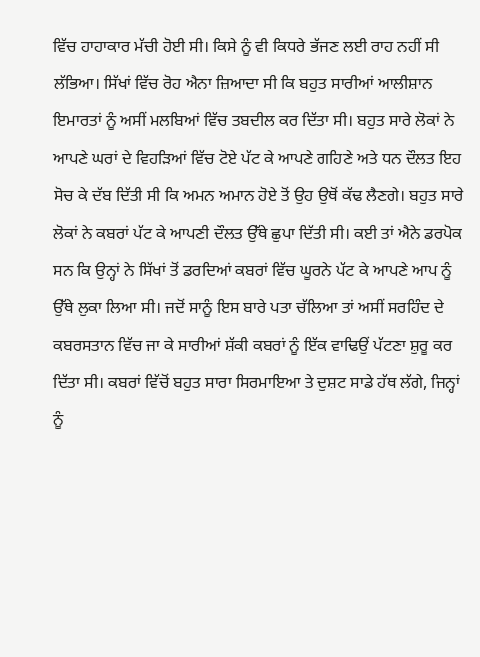ਵਿੱਚ ਹਾਹਾਕਾਰ ਮੱਚੀ ਹੋਈ ਸੀ। ਕਿਸੇ ਨੂੰ ਵੀ ਕਿਧਰੇ ਭੱਜਣ ਲਈ ਰਾਹ ਨਹੀਂ ਸੀ ਲੱਭਿਆ। ਸਿੱਖਾਂ ਵਿੱਚ ਰੋਹ ਐਨਾ ਜ਼ਿਆਦਾ ਸੀ ਕਿ ਬਹੁਤ ਸਾਰੀਆਂ ਆਲੀਸ਼ਾਨ ਇਮਾਰਤਾਂ ਨੂੰ ਅਸੀਂ ਮਲਬਿਆਂ ਵਿੱਚ ਤਬਦੀਲ ਕਰ ਦਿੱਤਾ ਸੀ। ਬਹੁਤ ਸਾਰੇ ਲੋਕਾਂ ਨੇ ਆਪਣੇ ਘਰਾਂ ਦੇ ਵਿਹੜਿਆਂ ਵਿੱਚ ਟੋਏ ਪੱਟ ਕੇ ਆਪਣੇ ਗਹਿਣੇ ਅਤੇ ਧਨ ਦੌਲਤ ਇਹ ਸੋਚ ਕੇ ਦੱਬ ਦਿੱਤੀ ਸੀ ਕਿ ਅਮਨ ਅਮਾਨ ਹੋਏ ਤੋਂ ਉਹ ਉਥੋਂ ਕੱਢ ਲੈਣਗੇ। ਬਹੁਤ ਸਾਰੇ ਲੋਕਾਂ ਨੇ ਕਬਰਾਂ ਪੱਟ ਕੇ ਆਪਣੀ ਦੌਲਤ ਉੱਥੇ ਛੁਪਾ ਦਿੱਤੀ ਸੀ। ਕਈ ਤਾਂ ਐਨੇ ਡਰਪੋਕ ਸਨ ਕਿ ਉਨ੍ਹਾਂ ਨੇ ਸਿੱਖਾਂ ਤੋਂ ਡਰਦਿਆਂ ਕਬਰਾਂ ਵਿੱਚ ਘੂਰਨੇ ਪੱਟ ਕੇ ਆਪਣੇ ਆਪ ਨੂੰ ਉੱਥੇ ਲੁਕਾ ਲਿਆ ਸੀ। ਜਦੋਂ ਸਾਨੂੰ ਇਸ ਬਾਰੇ ਪਤਾ ਚੱਲਿਆ ਤਾਂ ਅਸੀਂ ਸਰਹਿੰਦ ਦੇ ਕਬਰਸਤਾਨ ਵਿੱਚ ਜਾ ਕੇ ਸਾਰੀਆਂ ਸ਼ੱਕੀ ਕਬਰਾਂ ਨੂੰ ਇੱਕ ਵਾਢਿਉਂ ਪੱਟਣਾ ਸ਼ੁਰੂ ਕਰ ਦਿੱਤਾ ਸੀ। ਕਬਰਾਂ ਵਿੱਚੋਂ ਬਹੁਤ ਸਾਰਾ ਸਿਰਮਾਇਆ ਤੇ ਦੁਸ਼ਟ ਸਾਡੇ ਹੱਥ ਲੱਗੇ, ਜਿਨ੍ਹਾਂ ਨੂੰ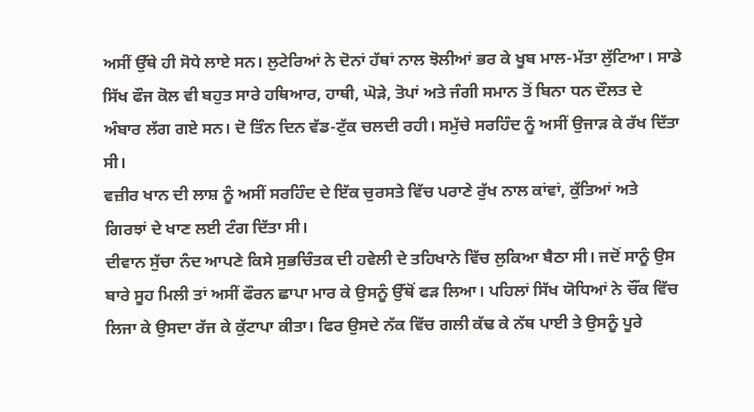ਅਸੀਂ ਉੱਥੇ ਹੀ ਸੋਧੇ ਲਾਏ ਸਨ। ਲੁਟੇਰਿਆਂ ਨੇ ਦੋਨਾਂ ਹੱਥਾਂ ਨਾਲ ਝੋਲੀਆਂ ਭਰ ਕੇ ਖੂਬ ਮਾਲ-ਮੱਤਾ ਲੁੱਟਿਆ। ਸਾਡੇ ਸਿੱਖ ਫੌਜ ਕੋਲ ਵੀ ਬਹੁਤ ਸਾਰੇ ਹਥਿਆਰ, ਹਾਥੀ, ਘੋੜੇ, ਤੋਪਾਂ ਅਤੇ ਜੰਗੀ ਸਮਾਨ ਤੋਂ ਬਿਨਾ ਧਨ ਦੌਲਤ ਦੇ ਅੰਬਾਰ ਲੱਗ ਗਏ ਸਨ। ਦੋ ਤਿੰਨ ਦਿਨ ਵੱਡ-ਟੁੱਕ ਚਲਦੀ ਰਹੀ। ਸਮੁੱਚੇ ਸਰਹਿੰਦ ਨੂੰ ਅਸੀਂ ਉਜਾੜ ਕੇ ਰੱਖ ਦਿੱਤਾ ਸੀ।
ਵਜ਼ੀਰ ਖਾਨ ਦੀ ਲਾਸ਼ ਨੂੰ ਅਸੀਂ ਸਰਹਿੰਦ ਦੇ ਇੱਕ ਚੁਰਸਤੇ ਵਿੱਚ ਪਰਾਣੇ ਰੁੱਖ ਨਾਲ ਕਾਂਵਾਂ, ਕੁੱਤਿਆਂ ਅਤੇ ਗਿਰਝਾਂ ਦੇ ਖਾਣ ਲਈ ਟੰਗ ਦਿੱਤਾ ਸੀ।
ਦੀਵਾਨ ਸੁੱਚਾ ਨੰਦ ਆਪਣੇ ਕਿਸੇ ਸੁਭਚਿੰਤਕ ਦੀ ਹਵੇਲੀ ਦੇ ਤਹਿਖਾਨੇ ਵਿੱਚ ਲੁਕਿਆ ਬੈਠਾ ਸੀ। ਜਦੋਂ ਸਾਨੂੰ ਉਸ ਬਾਰੇ ਸੂਹ ਮਿਲੀ ਤਾਂ ਅਸੀਂ ਫੌਰਨ ਛਾਪਾ ਮਾਰ ਕੇ ਉਸਨੂੰ ਉੱਥੋਂ ਫੜ ਲਿਆ। ਪਹਿਲਾਂ ਸਿੱਖ ਯੋਧਿਆਂ ਨੇ ਚੌਂਕ ਵਿੱਚ ਲਿਜਾ ਕੇ ਉਸਦਾ ਰੱਜ ਕੇ ਕੁੱਟਾਪਾ ਕੀਤਾ। ਫਿਰ ਉਸਦੇ ਨੱਕ ਵਿੱਚ ਗਲੀ ਕੱਢ ਕੇ ਨੱਥ ਪਾਈ ਤੇ ਉਸਨੂੰ ਪੂਰੇ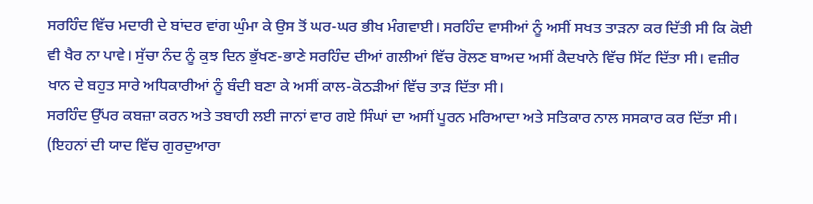ਸਰਹਿੰਦ ਵਿੱਚ ਮਦਾਰੀ ਦੇ ਬਾਂਦਰ ਵਾਂਗ ਘੁੰਮਾ ਕੇ ਉਸ ਤੋਂ ਘਰ-ਘਰ ਭੀਖ ਮੰਗਵਾਈ। ਸਰਹਿੰਦ ਵਾਸੀਆਂ ਨੂੰ ਅਸੀਂ ਸਖਤ ਤਾੜਨਾ ਕਰ ਦਿੱਤੀ ਸੀ ਕਿ ਕੋਈ ਵੀ ਖੈਰ ਨਾ ਪਾਵੇ। ਸੁੱਚਾ ਨੰਦ ਨੂੰ ਕੁਝ ਦਿਨ ਭੁੱਖਣ-ਭਾਣੇ ਸਰਹਿੰਦ ਦੀਆਂ ਗਲੀਆਂ ਵਿੱਚ ਰੋਲਣ ਬਾਅਦ ਅਸੀਂ ਕੈਦਖਾਨੇ ਵਿੱਚ ਸਿੱਟ ਦਿੱਤਾ ਸੀ। ਵਜ਼ੀਰ ਖਾਨ ਦੇ ਬਹੁਤ ਸਾਰੇ ਅਧਿਕਾਰੀਆਂ ਨੂੰ ਬੰਦੀ ਬਣਾ ਕੇ ਅਸੀਂ ਕਾਲ-ਕੋਠੜੀਆਂ ਵਿੱਚ ਤਾੜ ਦਿੱਤਾ ਸੀ।
ਸਰਹਿੰਦ ਉੱਪਰ ਕਬਜ਼ਾ ਕਰਨ ਅਤੇ ਤਬਾਹੀ ਲਈ ਜਾਨਾਂ ਵਾਰ ਗਏ ਸਿੰਘਾਂ ਦਾ ਅਸੀਂ ਪੂਰਨ ਮਰਿਆਦਾ ਅਤੇ ਸਤਿਕਾਰ ਨਾਲ ਸਸਕਾਰ ਕਰ ਦਿੱਤਾ ਸੀ। (ਇਹਨਾਂ ਦੀ ਯਾਦ ਵਿੱਚ ਗੁਰਦੁਆਰਾ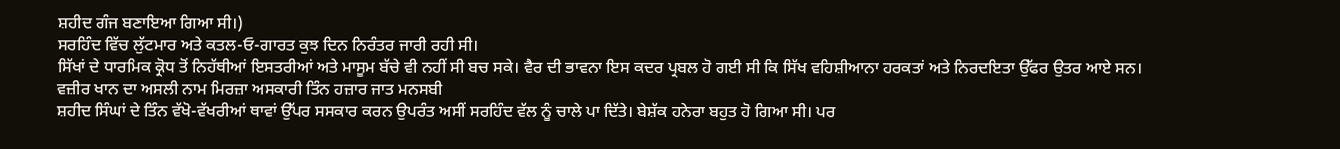ਸ਼ਹੀਦ ਗੰਜ ਬਣਾਇਆ ਗਿਆ ਸੀ।)
ਸਰਹਿੰਦ ਵਿੱਚ ਲੁੱਟਮਾਰ ਅਤੇ ਕਤਲ-ਓ-ਗਾਰਤ ਕੁਝ ਦਿਨ ਨਿਰੰਤਰ ਜਾਰੀ ਰਹੀ ਸੀ।
ਸਿੱਖਾਂ ਦੇ ਧਾਰਮਿਕ ਕ੍ਰੋਧ ਤੋਂ ਨਿਹੱਥੀਆਂ ਇਸਤਰੀਆਂ ਅਤੇ ਮਾਸੂਮ ਬੱਚੇ ਵੀ ਨਹੀਂ ਸੀ ਬਚ ਸਕੇ। ਵੈਰ ਦੀ ਭਾਵਨਾ ਇਸ ਕਦਰ ਪ੍ਰਬਲ ਹੋ ਗਈ ਸੀ ਕਿ ਸਿੱਖ ਵਹਿਸ਼ੀਆਨਾ ਹਰਕਤਾਂ ਅਤੇ ਨਿਰਦਇਤਾ ਉੱਫਰ ਉਤਰ ਆਏ ਸਨ।
ਵਜ਼ੀਰ ਖਾਨ ਦਾ ਅਸਲੀ ਨਾਮ ਮਿਰਜ਼ਾ ਅਸਕਾਰੀ ਤਿੰਨ ਹਜ਼ਾਰ ਜਾਤ ਮਨਸਬੀ
ਸ਼ਹੀਦ ਸਿੰਘਾਂ ਦੇ ਤਿੰਨ ਵੱਖੋ-ਵੱਖਰੀਆਂ ਥਾਵਾਂ ਉੱਪਰ ਸਸਕਾਰ ਕਰਨ ਉਪਰੰਤ ਅਸੀਂ ਸਰਹਿੰਦ ਵੱਲ ਨੂੰ ਚਾਲੇ ਪਾ ਦਿੱਤੇ। ਬੇਸ਼ੱਕ ਹਨੇਰਾ ਬਹੁਤ ਹੋ ਗਿਆ ਸੀ। ਪਰ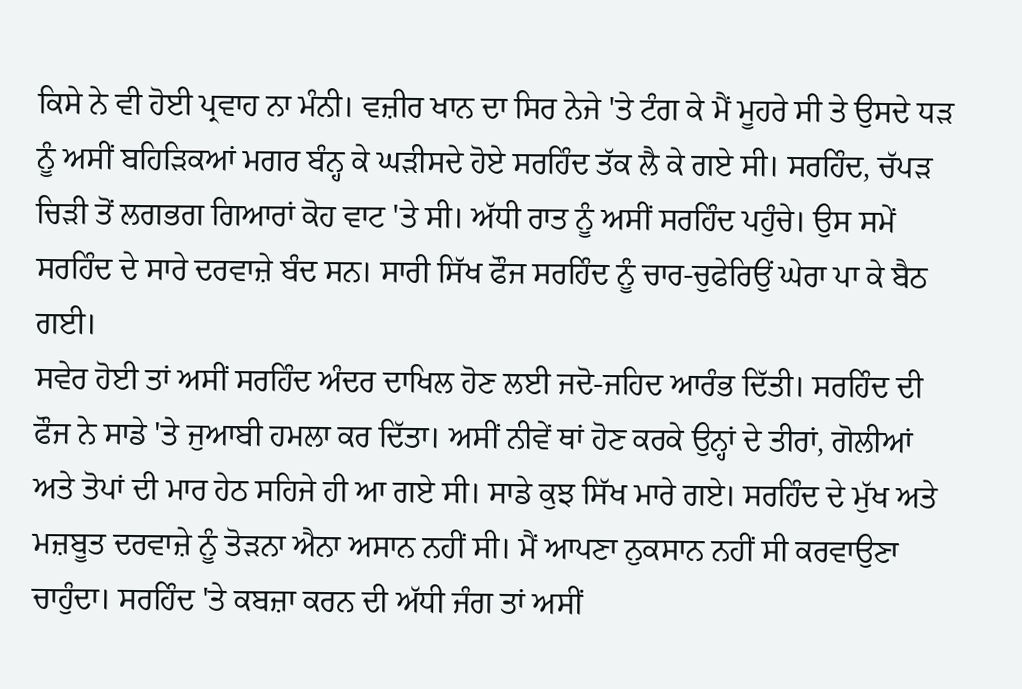ਕਿਸੇ ਨੇ ਵੀ ਹੋਈ ਪ੍ਰਵਾਹ ਨਾ ਮੰਨੀ। ਵਜ਼ੀਰ ਖਾਨ ਦਾ ਸਿਰ ਨੇਜੇ 'ਤੇ ਟੰਗ ਕੇ ਮੈਂ ਮੂਹਰੇ ਸੀ ਤੇ ਉਸਦੇ ਧੜ ਨੂੰ ਅਸੀਂ ਬਹਿੜਿਕਆਂ ਮਗਰ ਬੰਨ੍ਹ ਕੇ ਘੜੀਸਦੇ ਹੋਏ ਸਰਹਿੰਦ ਤੱਕ ਲੈ ਕੇ ਗਏ ਸੀ। ਸਰਹਿੰਦ, ਚੱਪੜ ਚਿੜੀ ਤੋਂ ਲਗਭਗ ਗਿਆਰਾਂ ਕੋਹ ਵਾਟ 'ਤੇ ਸੀ। ਅੱਧੀ ਰਾਤ ਨੂੰ ਅਸੀਂ ਸਰਹਿੰਦ ਪਹੁੰਚੇ। ਉਸ ਸਮੇਂ ਸਰਹਿੰਦ ਦੇ ਸਾਰੇ ਦਰਵਾਜ਼ੇ ਬੰਦ ਸਨ। ਸਾਰੀ ਸਿੱਖ ਫੌਜ ਸਰਹਿੰਦ ਨੂੰ ਚਾਰ-ਚੁਫੇਰਿਉਂ ਘੇਰਾ ਪਾ ਕੇ ਬੈਠ ਗਈ।
ਸਵੇਰ ਹੋਈ ਤਾਂ ਅਸੀਂ ਸਰਹਿੰਦ ਅੰਦਰ ਦਾਖਿਲ ਹੋਣ ਲਈ ਜਦੋ-ਜਹਿਦ ਆਰੰਭ ਦਿੱਤੀ। ਸਰਹਿੰਦ ਦੀ ਫੌਜ ਨੇ ਸਾਡੇ 'ਤੇ ਜੁਆਬੀ ਹਮਲਾ ਕਰ ਦਿੱਤਾ। ਅਸੀਂ ਨੀਵੇਂ ਥਾਂ ਹੋਣ ਕਰਕੇ ਉਨ੍ਹਾਂ ਦੇ ਤੀਰਾਂ, ਗੋਲੀਆਂ ਅਤੇ ਤੋਪਾਂ ਦੀ ਮਾਰ ਹੇਠ ਸਹਿਜੇ ਹੀ ਆ ਗਏ ਸੀ। ਸਾਡੇ ਕੁਝ ਸਿੱਖ ਮਾਰੇ ਗਏ। ਸਰਹਿੰਦ ਦੇ ਮੁੱਖ ਅਤੇ ਮਜ਼ਬੂਤ ਦਰਵਾਜ਼ੇ ਨੂੰ ਤੋੜਨਾ ਐਨਾ ਅਸਾਨ ਨਹੀਂ ਸੀ। ਮੈਂ ਆਪਣਾ ਨੁਕਸਾਨ ਨਹੀਂ ਸੀ ਕਰਵਾਉਣਾ ਚਾਹੁੰਦਾ। ਸਰਹਿੰਦ 'ਤੇ ਕਬਜ਼ਾ ਕਰਨ ਦੀ ਅੱਧੀ ਜੰਗ ਤਾਂ ਅਸੀਂ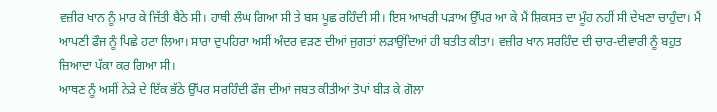ਵਜ਼ੀਰ ਖਾਨ ਨੂੰ ਮਾਰ ਕੇ ਜਿੱਤੀ ਬੈਠੇ ਸੀ। ਹਾਥੀ ਲੰਘ ਗਿਆ ਸੀ ਤੇ ਬਸ ਪੂਛ ਰਹਿੰਦੀ ਸੀ। ਇਸ ਆਖਰੀ ਪੜਾਅ ਉੱਪਰ ਆ ਕੇ ਮੈਂ ਸ਼ਿਕਸਤ ਦਾ ਮੂੰਹ ਨਹੀਂ ਸੀ ਦੇਖਣਾ ਚਾਹੁੰਦਾ। ਮੈਂ ਆਪਣੀ ਫੌਜ ਨੂੰ ਪਿਛੇ ਹਟਾ ਲਿਆ। ਸਾਰਾ ਦੁਪਹਿਰਾ ਅਸੀਂ ਅੰਦਰ ਵੜਣ ਦੀਆਂ ਜੁਗਤਾਂ ਲੜਾਉਂਦਿਆਂ ਹੀ ਬਤੀਤ ਕੀਤਾ। ਵਜ਼ੀਰ ਖਾਨ ਸਰਹਿੰਦ ਦੀ ਚਾਰ-ਦੀਵਾਰੀ ਨੂੰ ਬਹੁਤ ਜ਼ਿਆਦਾ ਪੱਕਾ ਕਰ ਗਿਆ ਸੀ।
ਆਥਣ ਨੂੰ ਅਸੀਂ ਨੇੜੇ ਦੇ ਇੱਕ ਭੱਠੇ ਉੱਪਰ ਸਰਹਿੰਦੀ ਫੌਜ ਦੀਆਂ ਜਬਤ ਕੀਤੀਆਂ ਤੋਪਾਂ ਬੀੜ ਕੇ ਗੋਲਾ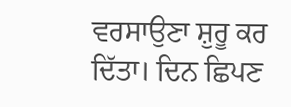ਵਰਸਾਉਣਾ ਸ਼ੁਰੂ ਕਰ ਦਿੱਤਾ। ਦਿਨ ਛਿਪਣ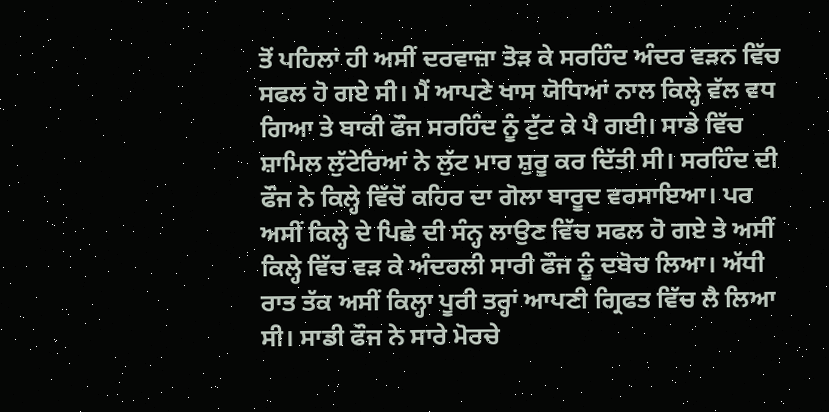ਤੋਂ ਪਹਿਲਾਂ ਹੀ ਅਸੀਂ ਦਰਵਾਜ਼ਾ ਤੋੜ ਕੇ ਸਰਹਿੰਦ ਅੰਦਰ ਵੜਨ ਵਿੱਚ ਸਫਲ ਹੋ ਗਏ ਸੀ। ਮੈਂ ਆਪਣੇ ਖਾਸ ਯੋਧਿਆਂ ਨਾਲ ਕਿਲ੍ਹੇ ਵੱਲ ਵਧ ਗਿਆ ਤੇ ਬਾਕੀ ਫੌਜ ਸਰਹਿੰਦ ਨੂੰ ਟੁੱਟ ਕੇ ਪੈ ਗਈ। ਸਾਡੇ ਵਿੱਚ ਸ਼ਾਮਿਲ ਲੁੱਟੇਰਿਆਂ ਨੇ ਲੁੱਟ ਮਾਰ ਸ਼ੁਰੂ ਕਰ ਦਿੱਤੀ ਸੀ। ਸਰਹਿੰਦ ਦੀ ਫੌਜ ਨੇ ਕਿਲ੍ਹੇ ਵਿੱਚੋਂ ਕਹਿਰ ਦਾ ਗੋਲਾ ਬਾਰੂਦ ਵਰਸਾਇਆ। ਪਰ ਅਸੀਂ ਕਿਲ੍ਹੇ ਦੇ ਪਿਛੇ ਦੀ ਸੰਨ੍ਹ ਲਾਉਣ ਵਿੱਚ ਸਫਲ ਹੋ ਗਏ ਤੇ ਅਸੀਂ ਕਿਲ੍ਹੇ ਵਿੱਚ ਵੜ ਕੇ ਅੰਦਰਲੀ ਸਾਰੀ ਫੌਜ ਨੂੰ ਦਬੋਚ ਲਿਆ। ਅੱਧੀ ਰਾਤ ਤੱਕ ਅਸੀਂ ਕਿਲ੍ਹਾ ਪੂਰੀ ਤਰ੍ਹਾਂ ਆਪਣੀ ਗ੍ਰਿਫਤ ਵਿੱਚ ਲੈ ਲਿਆ ਸੀ। ਸਾਡੀ ਫੌਜ ਨੇ ਸਾਰੇ ਮੋਰਚੇ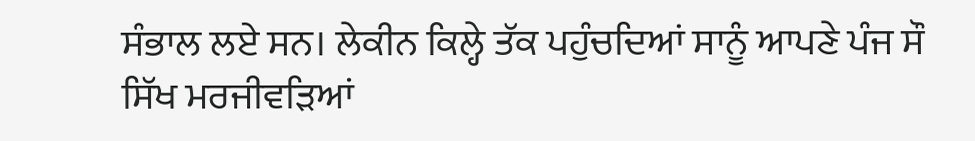ਸੰਭਾਲ ਲਏ ਸਨ। ਲੇਕੀਨ ਕਿਲ੍ਹੇ ਤੱਕ ਪਹੁੰਚਦਿਆਂ ਸਾਨੂੰ ਆਪਣੇ ਪੰਜ ਸੌ ਸਿੱਖ ਮਰਜੀਵੜਿਆਂ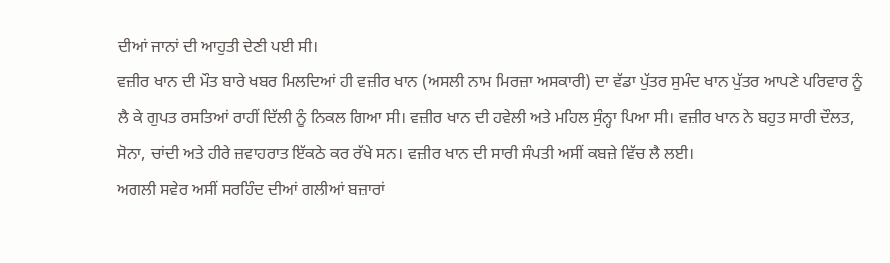ਦੀਆਂ ਜਾਨਾਂ ਦੀ ਆਹੁਤੀ ਦੇਣੀ ਪਈ ਸੀ।
ਵਜ਼ੀਰ ਖਾਨ ਦੀ ਮੌਤ ਬਾਰੇ ਖਬਰ ਮਿਲਦਿਆਂ ਹੀ ਵਜ਼ੀਰ ਖਾਨ (ਅਸਲੀ ਨਾਮ ਮਿਰਜ਼ਾ ਅਸਕਾਰੀ) ਦਾ ਵੱਡਾ ਪੁੱਤਰ ਸੁਮੰਦ ਖਾਨ ਪੁੱਤਰ ਆਪਣੇ ਪਰਿਵਾਰ ਨੂੰ ਲੈ ਕੇ ਗੁਪਤ ਰਸਤਿਆਂ ਰਾਹੀਂ ਦਿੱਲੀ ਨੂੰ ਨਿਕਲ ਗਿਆ ਸੀ। ਵਜ਼ੀਰ ਖਾਨ ਦੀ ਹਵੇਲੀ ਅਤੇ ਮਹਿਲ ਸੁੰਨ੍ਹਾ ਪਿਆ ਸੀ। ਵਜ਼ੀਰ ਖਾਨ ਨੇ ਬਹੁਤ ਸਾਰੀ ਦੌਲਤ, ਸੋਨਾ, ਚਾਂਦੀ ਅਤੇ ਹੀਰੇ ਜ਼ਵਾਹਰਾਤ ਇੱਕਠੇ ਕਰ ਰੱਖੇ ਸਨ। ਵਜ਼ੀਰ ਖਾਨ ਦੀ ਸਾਰੀ ਸੰਪਤੀ ਅਸੀਂ ਕਬਜ਼ੇ ਵਿੱਚ ਲੈ ਲਈ।
ਅਗਲੀ ਸਵੇਰ ਅਸੀਂ ਸਰਹਿੰਦ ਦੀਆਂ ਗਲੀਆਂ ਬਜ਼ਾਰਾਂ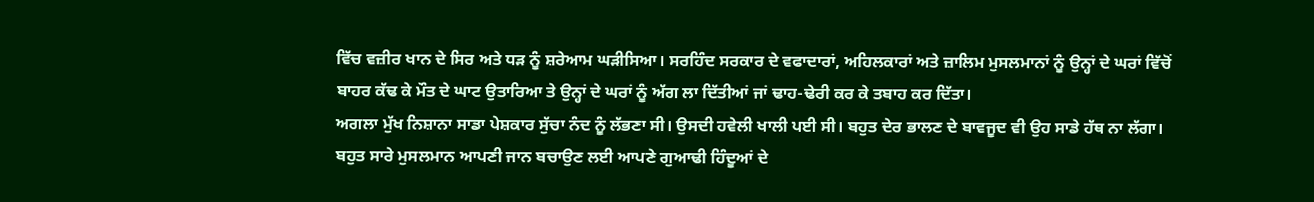ਵਿੱਚ ਵਜ਼ੀਰ ਖਾਨ ਦੇ ਸਿਰ ਅਤੇ ਧੜ ਨੂੰ ਸ਼ਰੇਆਮ ਘੜੀਸਿਆ। ਸਰਹਿੰਦ ਸਰਕਾਰ ਦੇ ਵਫਾਦਾਰਾਂ, ਅਹਿਲਕਾਰਾਂ ਅਤੇ ਜ਼ਾਲਿਮ ਮੁਸਲਮਾਨਾਂ ਨੂੰ ਉਨ੍ਹਾਂ ਦੇ ਘਰਾਂ ਵਿੱਚੋਂ ਬਾਹਰ ਕੱਢ ਕੇ ਮੌਤ ਦੇ ਘਾਟ ਉਤਾਰਿਆ ਤੇ ਉਨ੍ਹਾਂ ਦੇ ਘਰਾਂ ਨੂੰ ਅੱਗ ਲਾ ਦਿੱਤੀਆਂ ਜਾਂ ਢਾਹ-ਢੇਰੀ ਕਰ ਕੇ ਤਬਾਹ ਕਰ ਦਿੱਤਾ।
ਅਗਲਾ ਮੁੱਖ ਨਿਸ਼ਾਨਾ ਸਾਡਾ ਪੇਸ਼ਕਾਰ ਸੁੱਚਾ ਨੰਦ ਨੂੰ ਲੱਭਣਾ ਸੀ। ਉਸਦੀ ਹਵੇਲੀ ਖਾਲੀ ਪਈ ਸੀ। ਬਹੁਤ ਦੇਰ ਭਾਲਣ ਦੇ ਬਾਵਜੂਦ ਵੀ ਉਹ ਸਾਡੇ ਹੱਥ ਨਾ ਲੱਗਾ। ਬਹੁਤ ਸਾਰੇ ਮੁਸਲਮਾਨ ਆਪਣੀ ਜਾਨ ਬਚਾਉਣ ਲਈ ਆਪਣੇ ਗੁਆਢੀ ਹਿੰਦੂਆਂ ਦੇ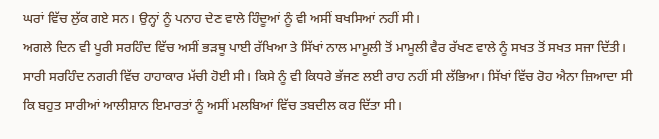ਘਰਾਂ ਵਿੱਚ ਲੁੱਕ ਗਏ ਸਨ। ਉਨ੍ਹਾਂ ਨੂੰ ਪਨਾਹ ਦੇਣ ਵਾਲੇ ਹਿੰਦੂਆਂ ਨੂੰ ਵੀ ਅਸੀਂ ਬਖਸਿਆਂ ਨਹੀਂ ਸੀ।
ਅਗਲੇ ਦਿਨ ਵੀ ਪੂਰੀ ਸਰਹਿੰਦ ਵਿੱਚ ਅਸੀਂ ਭੜਥੂ ਪਾਈ ਰੱਖਿਆ ਤੇ ਸਿੱਖਾਂ ਨਾਲ ਮਾਮੂਲੀ ਤੋਂ ਮਾਮੂਲੀ ਵੈਰ ਰੱਖਣ ਵਾਲੇ ਨੂੰ ਸਖਤ ਤੋਂ ਸਖਤ ਸਜਾ ਦਿੱਤੀ। ਸਾਰੀ ਸਰਹਿੰਦ ਨਗਰੀ ਵਿੱਚ ਹਾਹਾਕਾਰ ਮੱਚੀ ਹੋਈ ਸੀ। ਕਿਸੇ ਨੂੰ ਵੀ ਕਿਧਰੇ ਭੱਜਣ ਲਈ ਰਾਹ ਨਹੀਂ ਸੀ ਲੱਭਿਆ। ਸਿੱਖਾਂ ਵਿੱਚ ਰੋਹ ਐਨਾ ਜ਼ਿਆਦਾ ਸੀ ਕਿ ਬਹੁਤ ਸਾਰੀਆਂ ਆਲੀਸ਼ਾਨ ਇਮਾਰਤਾਂ ਨੂੰ ਅਸੀਂ ਮਲਬਿਆਂ ਵਿੱਚ ਤਬਦੀਲ ਕਰ ਦਿੱਤਾ ਸੀ।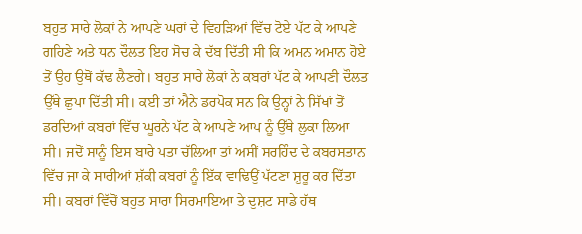ਬਹੁਤ ਸਾਰੇ ਲੋਕਾਂ ਨੇ ਆਪਣੇ ਘਰਾਂ ਦੇ ਵਿਹੜਿਆਂ ਵਿੱਚ ਟੋਏ ਪੱਟ ਕੇ ਆਪਣੇ ਗਹਿਣੇ ਅਤੇ ਧਨ ਦੌਲਤ ਇਹ ਸੋਚ ਕੇ ਦੱਬ ਦਿੱਤੀ ਸੀ ਕਿ ਅਮਨ ਅਮਾਨ ਹੋਏ ਤੋਂ ਉਹ ਉਥੋਂ ਕੱਢ ਲੈਣਗੇ। ਬਹੁਤ ਸਾਰੇ ਲੋਕਾਂ ਨੇ ਕਬਰਾਂ ਪੱਟ ਕੇ ਆਪਣੀ ਦੌਲਤ ਉੱਥੇ ਛੁਪਾ ਦਿੱਤੀ ਸੀ। ਕਈ ਤਾਂ ਐਨੇ ਡਰਪੋਕ ਸਨ ਕਿ ਉਨ੍ਹਾਂ ਨੇ ਸਿੱਖਾਂ ਤੋਂ ਡਰਦਿਆਂ ਕਬਰਾਂ ਵਿੱਚ ਘੂਰਨੇ ਪੱਟ ਕੇ ਆਪਣੇ ਆਪ ਨੂੰ ਉੱਥੇ ਲੁਕਾ ਲਿਆ ਸੀ। ਜਦੋਂ ਸਾਨੂੰ ਇਸ ਬਾਰੇ ਪਤਾ ਚੱਲਿਆ ਤਾਂ ਅਸੀਂ ਸਰਹਿੰਦ ਦੇ ਕਬਰਸਤਾਨ ਵਿੱਚ ਜਾ ਕੇ ਸਾਰੀਆਂ ਸ਼ੱਕੀ ਕਬਰਾਂ ਨੂੰ ਇੱਕ ਵਾਢਿਉਂ ਪੱਟਣਾ ਸ਼ੁਰੂ ਕਰ ਦਿੱਤਾ ਸੀ। ਕਬਰਾਂ ਵਿੱਚੋਂ ਬਹੁਤ ਸਾਰਾ ਸਿਰਮਾਇਆ ਤੇ ਦੁਸ਼ਟ ਸਾਡੇ ਹੱਥ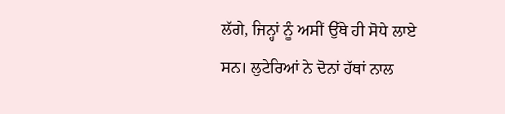ਲੱਗੇ, ਜਿਨ੍ਹਾਂ ਨੂੰ ਅਸੀਂ ਉੱਥੇ ਹੀ ਸੋਧੇ ਲਾਏ ਸਨ। ਲੁਟੇਰਿਆਂ ਨੇ ਦੋਨਾਂ ਹੱਥਾਂ ਨਾਲ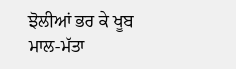ਝੋਲੀਆਂ ਭਰ ਕੇ ਖੂਬ ਮਾਲ-ਮੱਤਾ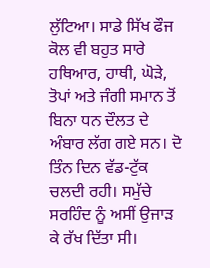ਲੁੱਟਿਆ। ਸਾਡੇ ਸਿੱਖ ਫੌਜ ਕੋਲ ਵੀ ਬਹੁਤ ਸਾਰੇ ਹਥਿਆਰ, ਹਾਥੀ, ਘੋੜੇ, ਤੋਪਾਂ ਅਤੇ ਜੰਗੀ ਸਮਾਨ ਤੋਂ ਬਿਨਾ ਧਨ ਦੌਲਤ ਦੇ ਅੰਬਾਰ ਲੱਗ ਗਏ ਸਨ। ਦੋ ਤਿੰਨ ਦਿਨ ਵੱਡ-ਟੁੱਕ ਚਲਦੀ ਰਹੀ। ਸਮੁੱਚੇ ਸਰਹਿੰਦ ਨੂੰ ਅਸੀਂ ਉਜਾੜ ਕੇ ਰੱਖ ਦਿੱਤਾ ਸੀ।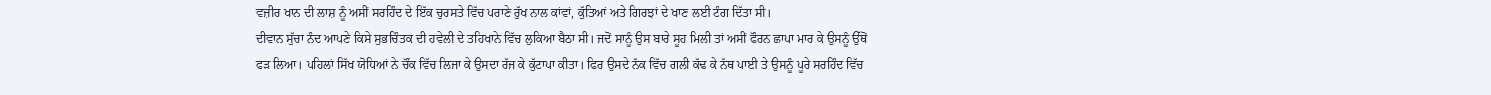ਵਜ਼ੀਰ ਖਾਨ ਦੀ ਲਾਸ਼ ਨੂੰ ਅਸੀਂ ਸਰਹਿੰਦ ਦੇ ਇੱਕ ਚੁਰਸਤੇ ਵਿੱਚ ਪਰਾਣੇ ਰੁੱਖ ਨਾਲ ਕਾਂਵਾਂ, ਕੁੱਤਿਆਂ ਅਤੇ ਗਿਰਝਾਂ ਦੇ ਖਾਣ ਲਈ ਟੰਗ ਦਿੱਤਾ ਸੀ।
ਦੀਵਾਨ ਸੁੱਚਾ ਨੰਦ ਆਪਣੇ ਕਿਸੇ ਸੁਭਚਿੰਤਕ ਦੀ ਹਵੇਲੀ ਦੇ ਤਹਿਖਾਨੇ ਵਿੱਚ ਲੁਕਿਆ ਬੈਠਾ ਸੀ। ਜਦੋਂ ਸਾਨੂੰ ਉਸ ਬਾਰੇ ਸੂਹ ਮਿਲੀ ਤਾਂ ਅਸੀਂ ਫੌਰਨ ਛਾਪਾ ਮਾਰ ਕੇ ਉਸਨੂੰ ਉੱਥੋਂ ਫੜ ਲਿਆ। ਪਹਿਲਾਂ ਸਿੱਖ ਯੋਧਿਆਂ ਨੇ ਚੌਂਕ ਵਿੱਚ ਲਿਜਾ ਕੇ ਉਸਦਾ ਰੱਜ ਕੇ ਕੁੱਟਾਪਾ ਕੀਤਾ। ਫਿਰ ਉਸਦੇ ਨੱਕ ਵਿੱਚ ਗਲੀ ਕੱਢ ਕੇ ਨੱਥ ਪਾਈ ਤੇ ਉਸਨੂੰ ਪੂਰੇ ਸਰਹਿੰਦ ਵਿੱਚ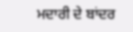ਮਦਾਰੀ ਦੇ ਬਾਂਦਰ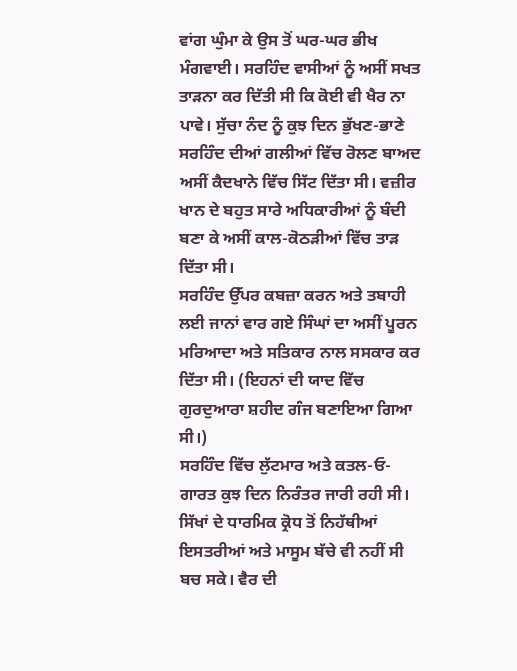ਵਾਂਗ ਘੁੰਮਾ ਕੇ ਉਸ ਤੋਂ ਘਰ-ਘਰ ਭੀਖ ਮੰਗਵਾਈ। ਸਰਹਿੰਦ ਵਾਸੀਆਂ ਨੂੰ ਅਸੀਂ ਸਖਤ ਤਾੜਨਾ ਕਰ ਦਿੱਤੀ ਸੀ ਕਿ ਕੋਈ ਵੀ ਖੈਰ ਨਾ ਪਾਵੇ। ਸੁੱਚਾ ਨੰਦ ਨੂੰ ਕੁਝ ਦਿਨ ਭੁੱਖਣ-ਭਾਣੇ ਸਰਹਿੰਦ ਦੀਆਂ ਗਲੀਆਂ ਵਿੱਚ ਰੋਲਣ ਬਾਅਦ ਅਸੀਂ ਕੈਦਖਾਨੇ ਵਿੱਚ ਸਿੱਟ ਦਿੱਤਾ ਸੀ। ਵਜ਼ੀਰ ਖਾਨ ਦੇ ਬਹੁਤ ਸਾਰੇ ਅਧਿਕਾਰੀਆਂ ਨੂੰ ਬੰਦੀ ਬਣਾ ਕੇ ਅਸੀਂ ਕਾਲ-ਕੋਠੜੀਆਂ ਵਿੱਚ ਤਾੜ ਦਿੱਤਾ ਸੀ।
ਸਰਹਿੰਦ ਉੱਪਰ ਕਬਜ਼ਾ ਕਰਨ ਅਤੇ ਤਬਾਹੀ ਲਈ ਜਾਨਾਂ ਵਾਰ ਗਏ ਸਿੰਘਾਂ ਦਾ ਅਸੀਂ ਪੂਰਨ ਮਰਿਆਦਾ ਅਤੇ ਸਤਿਕਾਰ ਨਾਲ ਸਸਕਾਰ ਕਰ ਦਿੱਤਾ ਸੀ। (ਇਹਨਾਂ ਦੀ ਯਾਦ ਵਿੱਚ ਗੁਰਦੁਆਰਾ ਸ਼ਹੀਦ ਗੰਜ ਬਣਾਇਆ ਗਿਆ ਸੀ।)
ਸਰਹਿੰਦ ਵਿੱਚ ਲੁੱਟਮਾਰ ਅਤੇ ਕਤਲ-ਓ-ਗਾਰਤ ਕੁਝ ਦਿਨ ਨਿਰੰਤਰ ਜਾਰੀ ਰਹੀ ਸੀ।
ਸਿੱਖਾਂ ਦੇ ਧਾਰਮਿਕ ਕ੍ਰੋਧ ਤੋਂ ਨਿਹੱਥੀਆਂ ਇਸਤਰੀਆਂ ਅਤੇ ਮਾਸੂਮ ਬੱਚੇ ਵੀ ਨਹੀਂ ਸੀ ਬਚ ਸਕੇ। ਵੈਰ ਦੀ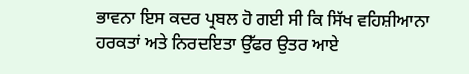ਭਾਵਨਾ ਇਸ ਕਦਰ ਪ੍ਰਬਲ ਹੋ ਗਈ ਸੀ ਕਿ ਸਿੱਖ ਵਹਿਸ਼ੀਆਨਾ ਹਰਕਤਾਂ ਅਤੇ ਨਿਰਦਇਤਾ ਉੱਫਰ ਉਤਰ ਆਏ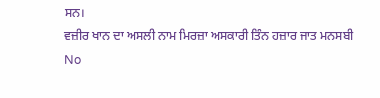ਸਨ।
ਵਜ਼ੀਰ ਖਾਨ ਦਾ ਅਸਲੀ ਨਾਮ ਮਿਰਜ਼ਾ ਅਸਕਾਰੀ ਤਿੰਨ ਹਜ਼ਾਰ ਜਾਤ ਮਨਸਬੀ
No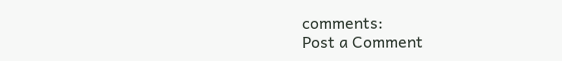comments:
Post a Comment